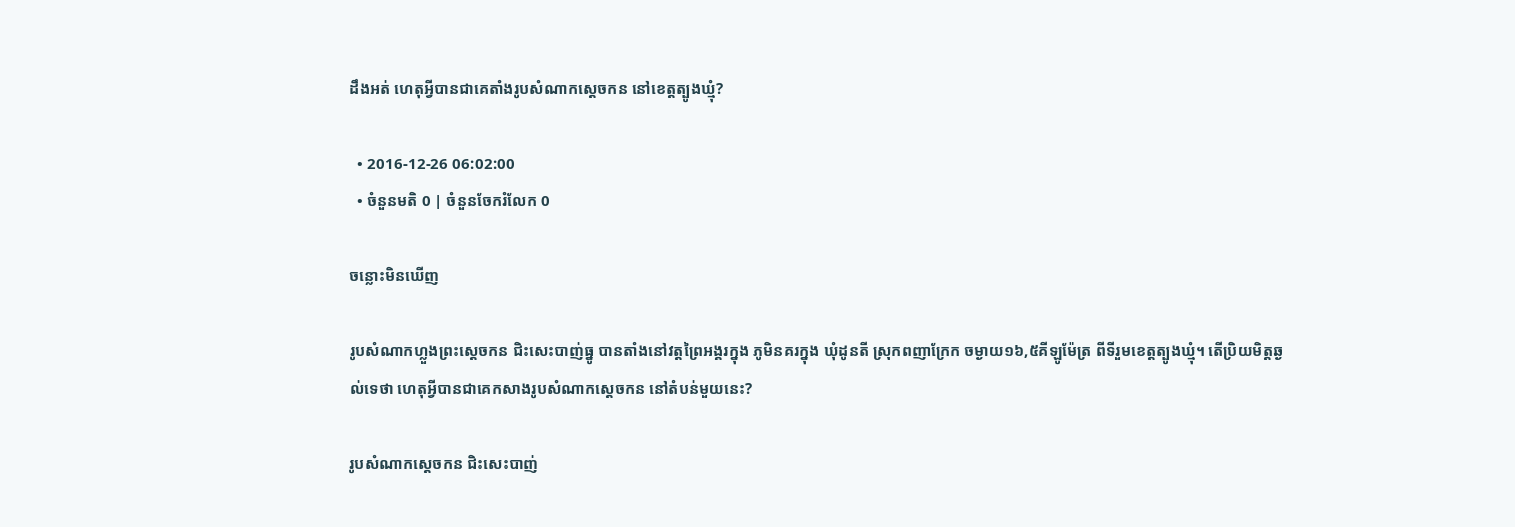ដឹងអត់ ហេតុអ្វីបានជាគេតាំងរូបសំណាកស្ដេចកន នៅខេត្តត្បូងឃ្មុំ?

  • 2016-12-26 06:02:00
  • ចំនួនមតិ 0 | ចំនួនចែករំលែក 0

ចន្លោះមិនឃើញ

រូបសំណាកហ្លួងព្រះស្ដេចកន ជិះសេះបាញ់ធ្នូ បានតាំងនៅវត្តព្រៃអង្គរក្នុង ភូមិនគរក្នុង ឃុំដូនតី ស្រុកពញាក្រែក ចម្ងាយ១៦,៥គីឡូម៉ែត្រ ពីទីរួមខេត្តត្បូងឃ្មុំ។ តើប្រិយមិត្តឆ្ងល់ទេថា ហេតុអ្វីបានជាគេកសាងរូបសំណាកស្ដេចកន នៅតំបន់មួយនេះ?

រូបសំណាកស្តេចកន ជិះសេះបាញ់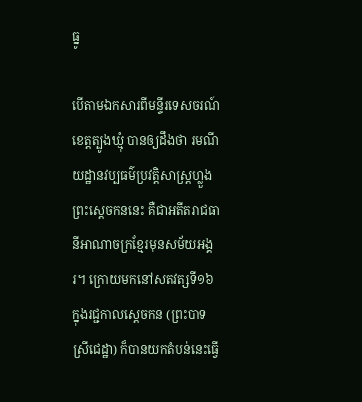ធ្នូ

បើតាមឯកសារពីមន្ទីរទេសចរណ៍ខេត្តត្បូងឃ្មុំ បានឲ្យដឹងថា រមណីយដ្ឋានវប្បធម៌ប្រវត្តិសាស្ត្រហ្លួងព្រះស្ដេចកននេះ គឺជាអតីតរាជធានីអាណាចក្រខ្មែរមុនសម័យអង្គរ។ ក្រោយមកនៅសតវត្សទី១៦ ក្នុងរជ្ជកាលស្តេចកន (ព្រះបាទស្រីជេដ្ឋា) ក៏បានយកតំបន់នេះធ្វើ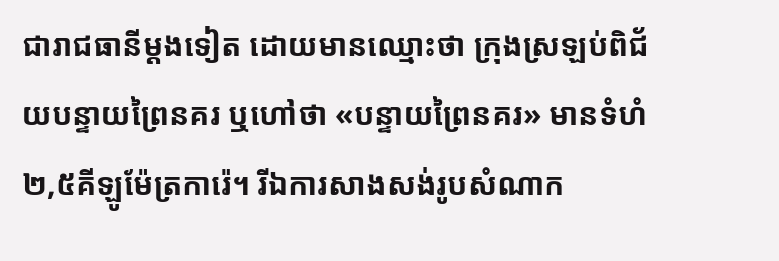ជារាជធានីម្តងទៀត ដោយមានឈ្មោះថា ក្រុងស្រឡប់ពិជ័យបន្ទាយព្រៃនគរ ឬហៅថា «បន្ទាយព្រៃនគរ» មានទំហំ២,៥គីឡូម៉ែត្រការ៉េ។ រីឯការសាងសង់រូបសំណាក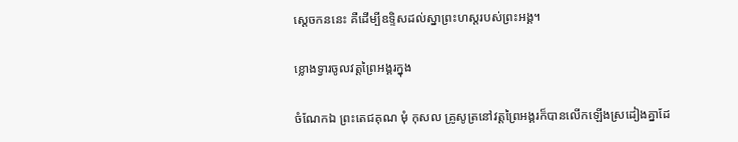ស្ដេចកននេះ គឺដើម្បីឧទ្ទិសដល់ស្នាព្រះហស្តរបស់ព្រះអង្គ។

ខ្លោងទ្វារចូលវត្តព្រៃអង្គរក្នុង

ចំណែកឯ ព្រះតេជគុណ មុំ កុសល គ្រូសូត្រនៅវត្តព្រៃអង្គរក៏បានលើកឡើងស្រដៀងគ្នាដែ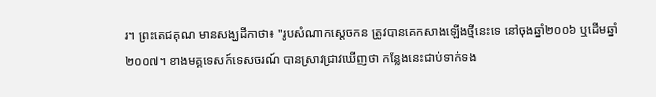រ។ ព្រះតេជគុណ មានសង្ឃដីកាថា៖ "រូបសំណាកស្តេចកន ត្រូវបានគេកសាងឡើងថ្មីនេះទេ នៅចុងឆ្នាំ២០០៦ ឬដើមឆ្នាំ២០០៧។ ខាងមគ្គទេសក៍ទេសចរណ៍ បានស្រាវជ្រាវឃើញថា កន្លែងនេះជាប់ទាក់ទង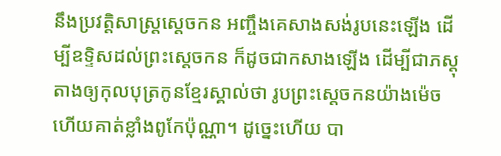នឹងប្រវត្តិសាស្ត្រស្តេចកន អញ្ចឹងគេសាងសង់រូបនេះឡើង ដើម្បីឧទ្ទិសដល់ព្រះស្តេចកន ក៏ដូចជាកសាងឡើង ដើម្បីជាភស្តុតាងឲ្យកុលបុត្រកូនខ្មែរស្គាល់ថា រូបព្រះស្តេចកនយ៉ាងម៉េច ហើយគាត់ខ្លាំងពូកែប៉ុណ្ណា។ ដូច្នេះហើយ បា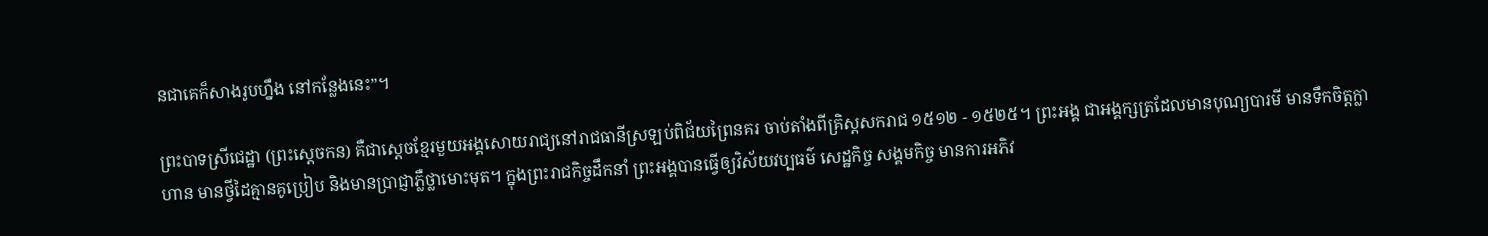នជាគេក៏សាងរូបហ្នឹង នៅកន្លែងនេះ”។

ព្រះបាទស្រីជេដ្ឋា (ព្រះស្ដេចកន) គឺជាស្ដេចខ្មែរមួយអង្គសោយរាជ្យនៅរាជធានីស្រឡប់ពិជ័យព្រៃនគរ ចាប់តាំងពីគ្រិស្តសករាជ ១៥១២ - ១៥២៥។ ព្រះអង្គ ជាអង្គក្សត្រដែលមានបុណ្យបារមី មានទឹកចិត្តក្លាហាន មានថ្វីដៃគ្មានគូប្រៀប និងមានប្រាជ្ញាភ្លឺថ្លាមោះមុត។ ក្នុងព្រះរាជកិច្ចដឹកនាំ ព្រះអង្គបានធ្វើឲ្យវិស័យវប្បធម៌ សេដ្ឋកិច្ច សង្គមកិច្ច មានការអភិវ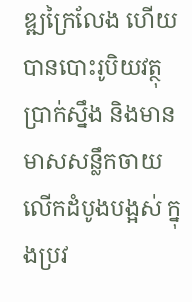ឌ្ឍក្រៃលែង ហើយបានបោះរូបិយវត្ថុប្រាក់ស្នឹង និងមានមាសសន្លឹកចាយលើកដំបូងបង្អស់ ក្នុងប្រវ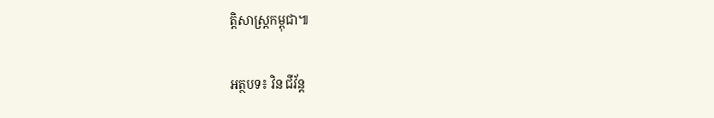ត្តិសាស្ត្រកម្ពុជា៕

អត្ថបទ៖ វិន ជីវ័ន្ត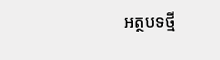អត្ថបទថ្មី